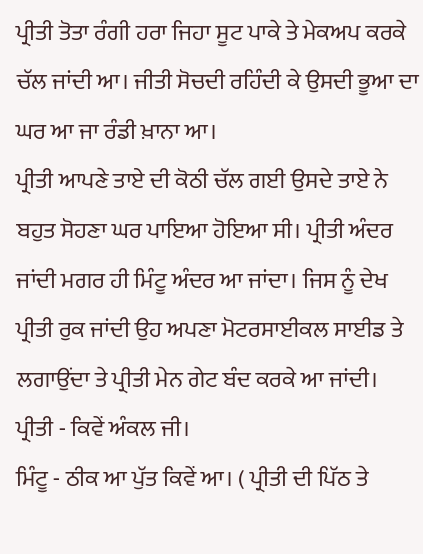ਪ੍ਰੀਤੀ ਤੋਤਾ ਰੰਗੀ ਹਰਾ ਜਿਹਾ ਸੂਟ ਪਾਕੇ ਤੇ ਮੇਕਅਪ ਕਰਕੇ ਚੱਲ ਜਾਂਦੀ ਆ। ਜੀਤੀ ਸੋਚਦੀ ਰਹਿੰਦੀ ਕੇ ਉਸਦੀ ਭੂਆ ਦਾ ਘਰ ਆ ਜਾ ਰੰਡੀ ਖ਼ਾਨਾ ਆ।
ਪ੍ਰੀਤੀ ਆਪਣੇ ਤਾਏ ਦੀ ਕੋਠੀ ਚੱਲ ਗਈ ਉਸਦੇ ਤਾਏ ਨੇ ਬਹੁਤ ਸੋਹਣਾ ਘਰ ਪਾਇਆ ਹੋਇਆ ਸੀ। ਪ੍ਰੀਤੀ ਅੰਦਰ ਜਾਂਦੀ ਮਗਰ ਹੀ ਮਿੰਟੂ ਅੰਦਰ ਆ ਜਾਂਦਾ। ਜਿਸ ਨੂੰ ਦੇਖ ਪ੍ਰੀਤੀ ਰੁਕ ਜਾਂਦੀ ਉਹ ਅਪਣਾ ਮੋਟਰਸਾਈਕਲ ਸਾਈਡ ਤੇ ਲਗਾਉਂਦਾ ਤੇ ਪ੍ਰੀਤੀ ਮੇਨ ਗੇਟ ਬੰਦ ਕਰਕੇ ਆ ਜਾਂਦੀ।
ਪ੍ਰੀਤੀ - ਕਿਵੇਂ ਅੰਕਲ ਜੀ।
ਮਿੰਟੂ - ਠੀਕ ਆ ਪੁੱਤ ਕਿਵੇਂ ਆ। ( ਪ੍ਰੀਤੀ ਦੀ ਪਿੱਠ ਤੇ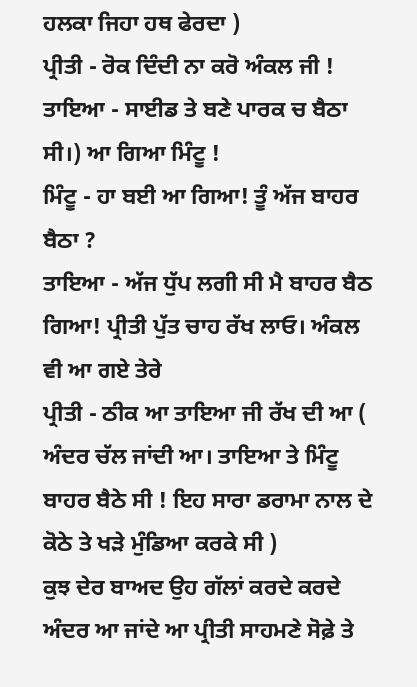ਹਲਕਾ ਜਿਹਾ ਹਥ ਫੇਰਦਾ )
ਪ੍ਰੀਤੀ - ਰੋਕ ਦਿੰਦੀ ਨਾ ਕਰੋ ਅੰਕਲ ਜੀ !
ਤਾਇਆ - ਸਾਈਡ ਤੇ ਬਣੇ ਪਾਰਕ ਚ ਬੈਠਾ ਸੀ।) ਆ ਗਿਆ ਮਿੰਟੂ !
ਮਿੰਟੂ - ਹਾ ਬਈ ਆ ਗਿਆ! ਤੂੰ ਅੱਜ ਬਾਹਰ ਬੈਠਾ ?
ਤਾਇਆ - ਅੱਜ ਧੁੱਪ ਲਗੀ ਸੀ ਮੈ ਬਾਹਰ ਬੈਠ ਗਿਆ! ਪ੍ਰੀਤੀ ਪੁੱਤ ਚਾਹ ਰੱਖ ਲਾਓ। ਅੰਕਲ ਵੀ ਆ ਗਏ ਤੇਰੇ
ਪ੍ਰੀਤੀ - ਠੀਕ ਆ ਤਾਇਆ ਜੀ ਰੱਖ ਦੀ ਆ ( ਅੰਦਰ ਚੱਲ ਜਾਂਦੀ ਆ। ਤਾਇਆ ਤੇ ਮਿੰਟੂ ਬਾਹਰ ਬੈਠੇ ਸੀ ! ਇਹ ਸਾਰਾ ਡਰਾਮਾ ਨਾਲ ਦੇ ਕੋਠੇ ਤੇ ਖੜੇ ਮੁੰਡਿਆ ਕਰਕੇ ਸੀ )
ਕੁਝ ਦੇਰ ਬਾਅਦ ਉਹ ਗੱਲਾਂ ਕਰਦੇ ਕਰਦੇ ਅੰਦਰ ਆ ਜਾਂਦੇ ਆ ਪ੍ਰੀਤੀ ਸਾਹਮਣੇ ਸੋਫ਼ੇ ਤੇ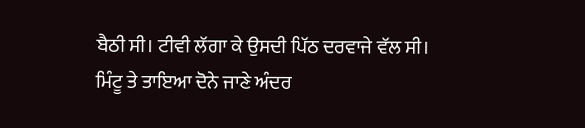ਬੈਠੀ ਸੀ। ਟੀਵੀ ਲੱਗਾ ਕੇ ਉਸਦੀ ਪਿੱਠ ਦਰਵਾਜੇ ਵੱਲ ਸੀ। ਮਿੰਟੂ ਤੇ ਤਾਇਆ ਦੋਨੇ ਜਾਣੇ ਅੰਦਰ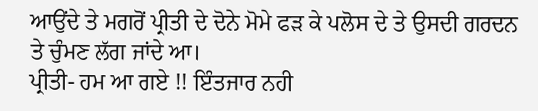ਆਉਂਦੇ ਤੇ ਮਗਰੋਂ ਪ੍ਰੀਤੀ ਦੇ ਦੋਨੇ ਮੋਮੇ ਫੜ ਕੇ ਪਲੋਸ ਦੇ ਤੇ ਉਸਦੀ ਗਰਦਨ ਤੇ ਚੁੰਮਣ ਲੱਗ ਜਾਂਦੇ ਆ।
ਪ੍ਰੀਤੀ- ਹਮ ਆ ਗਏ !! ਇੰਤਜਾਰ ਨਹੀ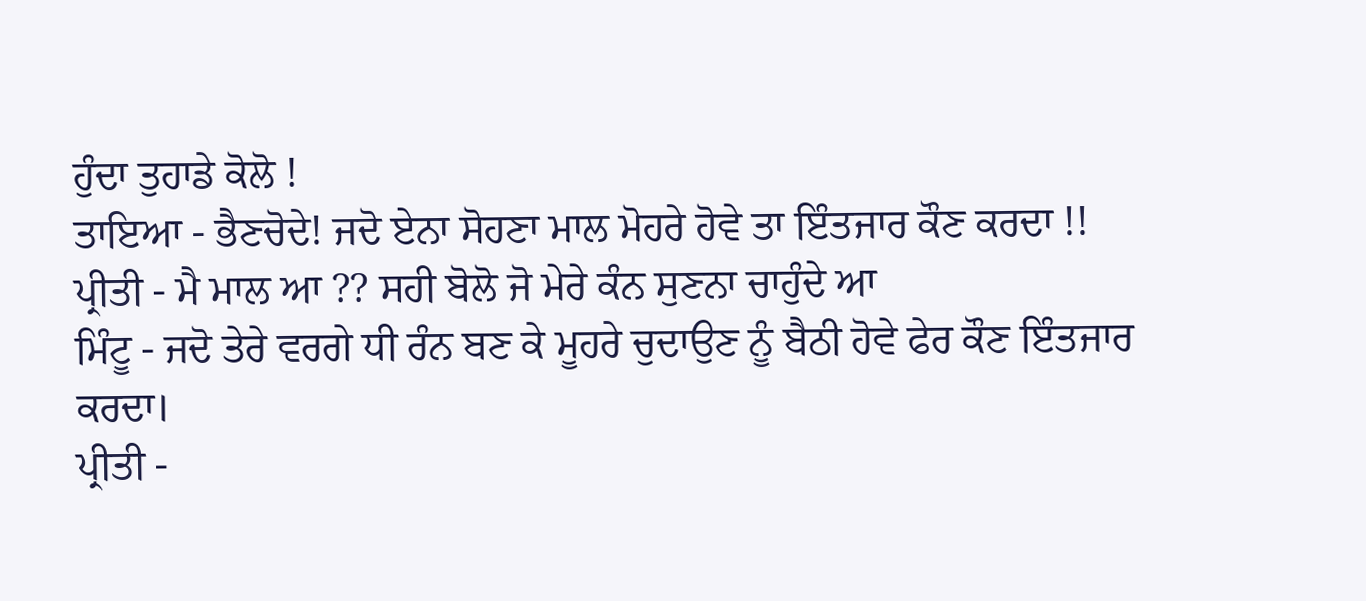ਹੁੰਦਾ ਤੁਹਾਡੇ ਕੋਲੋ !
ਤਾਇਆ - ਭੈਣਚੋਦੇ! ਜਦੋ ਏਨਾ ਸੋਹਣਾ ਮਾਲ ਮੋਹਰੇ ਹੋਵੇ ਤਾ ਇੰਤਜਾਰ ਕੌਣ ਕਰਦਾ !!
ਪ੍ਰੀਤੀ - ਮੈ ਮਾਲ ਆ ?? ਸਹੀ ਬੋਲੋ ਜੋ ਮੇਰੇ ਕੰਨ ਸੁਣਨਾ ਚਾਹੁੰਦੇ ਆ
ਮਿੰਟੂ - ਜਦੋ ਤੇਰੇ ਵਰਗੇ ਧੀ ਰੰਨ ਬਣ ਕੇ ਮੂਹਰੇ ਚੁਦਾਉਣ ਨੂੰ ਬੈਠੀ ਹੋਵੇ ਫੇਰ ਕੌਣ ਇੰਤਜਾਰ ਕਰਦਾ।
ਪ੍ਰੀਤੀ -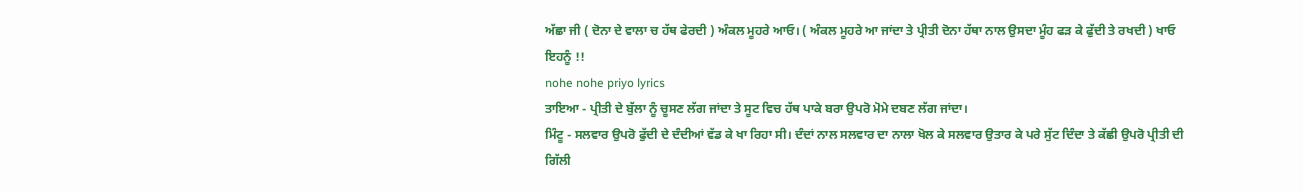ਅੱਛਾ ਜੀ ( ਦੋਨਾ ਦੇ ਵਾਲਾ ਚ ਹੱਥ ਫੇਰਦੀ ) ਅੰਕਲ ਮੂਹਰੇ ਆਓ। ( ਅੰਕਲ ਮੂਹਰੇ ਆ ਜਾਂਦਾ ਤੇ ਪ੍ਰੀਤੀ ਦੋਨਾ ਹੱਥਾ ਨਾਲ ਉਸਦਾ ਮੂੰਹ ਫੜ ਕੇ ਫੁੱਦੀ ਤੇ ਰਖਦੀ ) ਖਾਓ ਇਹਨੂੰ !!
nohe nohe priyo lyrics
ਤਾਇਆ - ਪ੍ਰੀਤੀ ਦੇ ਬੁੱਲਾ ਨੂੰ ਚੂਸਣ ਲੱਗ ਜਾਂਦਾ ਤੇ ਸੂਟ ਵਿਚ ਹੱਥ ਪਾਕੇ ਬਰਾ ਉਪਰੋ ਮੋਮੇ ਦਬਣ ਲੱਗ ਜਾਂਦਾ।
ਮਿੰਟੂ - ਸਲਵਾਰ ਉਪਰੋ ਫੁੱਦੀ ਦੇ ਦੰਦੀਆਂ ਵੱਡ ਕੇ ਖਾ ਰਿਹਾ ਸੀ। ਦੰਦਾਂ ਨਾਲ ਸਲਵਾਰ ਦਾ ਨਾਲਾ ਖੋਲ ਕੇ ਸਲਵਾਰ ਉਤਾਰ ਕੇ ਪਰੇ ਸੁੱਟ ਦਿੰਦਾ ਤੇ ਕੱਛੀ ਉਪਰੋ ਪ੍ਰੀਤੀ ਦੀ ਗਿੱਲੀ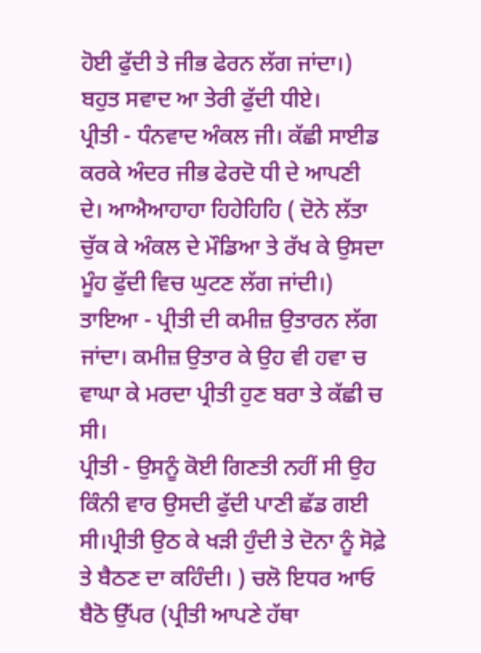ਹੋਈ ਫੁੱਦੀ ਤੇ ਜੀਭ ਫੇਰਨ ਲੱਗ ਜਾਂਦਾ।) ਬਹੁਤ ਸਵਾਦ ਆ ਤੇਰੀ ਫੁੱਦੀ ਧੀਏ।
ਪ੍ਰੀਤੀ - ਧੰਨਵਾਦ ਅੰਕਲ ਜੀ। ਕੱਛੀ ਸਾਈਡ ਕਰਕੇ ਅੰਦਰ ਜੀਭ ਫੇਰਦੋ ਧੀ ਦੇ ਆਪਣੀ ਦੇ। ਆਐਆਹਾਹਾ ਹਿਹੇਹਿਹਿ ( ਦੋਨੇ ਲੱਤਾ ਚੁੱਕ ਕੇ ਅੰਕਲ ਦੇ ਮੌਡਿਆ ਤੇ ਰੱਖ ਕੇ ਉਸਦਾ ਮੂੰਹ ਫੁੱਦੀ ਵਿਚ ਘੁਟਣ ਲੱਗ ਜਾਂਦੀ।)
ਤਾਇਆ - ਪ੍ਰੀਤੀ ਦੀ ਕਮੀਜ਼ ਉਤਾਰਨ ਲੱਗ ਜਾਂਦਾ। ਕਮੀਜ਼ ਉਤਾਰ ਕੇ ਉਹ ਵੀ ਹਵਾ ਚ ਵਾਘਾ ਕੇ ਮਰਦਾ ਪ੍ਰੀਤੀ ਹੁਣ ਬਰਾ ਤੇ ਕੱਛੀ ਚ ਸੀ।
ਪ੍ਰੀਤੀ - ਉਸਨੂੰ ਕੋਈ ਗਿਣਤੀ ਨਹੀਂ ਸੀ ਉਹ ਕਿੰਨੀ ਵਾਰ ਉਸਦੀ ਫੁੱਦੀ ਪਾਣੀ ਛੱਡ ਗਈ ਸੀ।ਪ੍ਰੀਤੀ ਉਠ ਕੇ ਖੜੀ ਹੁੰਦੀ ਤੇ ਦੋਨਾ ਨੂੰ ਸੋਫ਼ੇ ਤੇ ਬੈਠਣ ਦਾ ਕਹਿੰਦੀ। ) ਚਲੋ ਇਧਰ ਆਓ ਬੈਠੋ ਉੱਪਰ (ਪ੍ਰੀਤੀ ਆਪਣੇ ਹੱਥਾ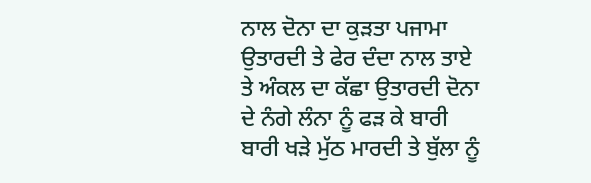ਨਾਲ ਦੋਨਾ ਦਾ ਕੁੜਤਾ ਪਜਾਮਾ ਉਤਾਰਦੀ ਤੇ ਫੇਰ ਦੰਦਾ ਨਾਲ ਤਾਏ ਤੇ ਅੰਕਲ ਦਾ ਕੱਛਾ ਉਤਾਰਦੀ ਦੋਨਾ ਦੇ ਨੰਗੇ ਲੰਨਾ ਨੂੰ ਫੜ ਕੇ ਬਾਰੀ ਬਾਰੀ ਖੜੇ ਮੁੱਠ ਮਾਰਦੀ ਤੇ ਬੁੱਲਾ ਨੂੰ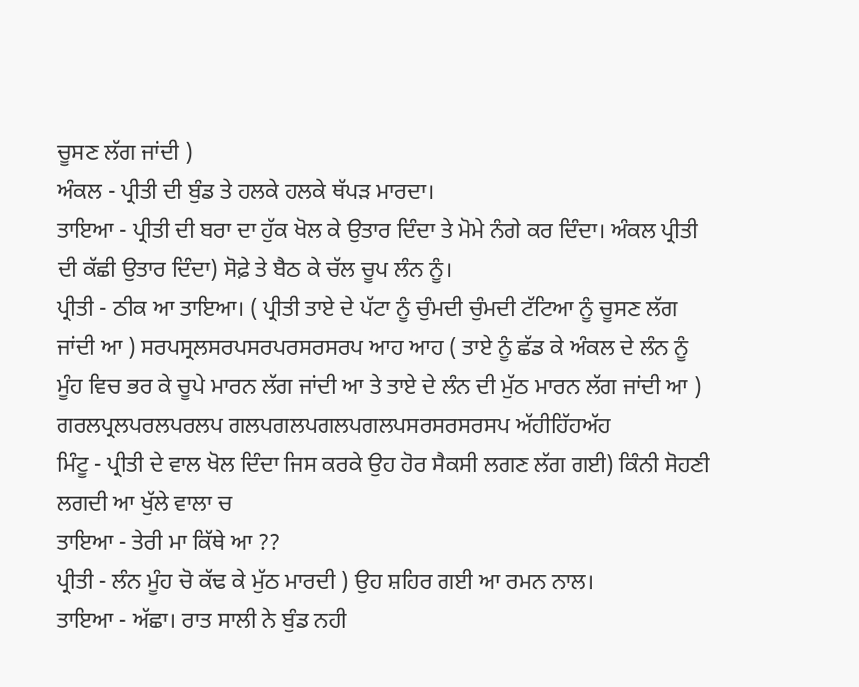ਚੂਸਣ ਲੱਗ ਜਾਂਦੀ )
ਅੰਕਲ - ਪ੍ਰੀਤੀ ਦੀ ਬੁੰਡ ਤੇ ਹਲਕੇ ਹਲਕੇ ਥੱਪੜ ਮਾਰਦਾ।
ਤਾਇਆ - ਪ੍ਰੀਤੀ ਦੀ ਬਰਾ ਦਾ ਹੁੱਕ ਖੋਲ ਕੇ ਉਤਾਰ ਦਿੰਦਾ ਤੇ ਮੋਮੇ ਨੰਗੇ ਕਰ ਦਿੰਦਾ। ਅੰਕਲ ਪ੍ਰੀਤੀ ਦੀ ਕੱਛੀ ਉਤਾਰ ਦਿੰਦਾ) ਸੋਫ਼ੇ ਤੇ ਬੈਠ ਕੇ ਚੱਲ ਚੂਪ ਲੰਨ ਨੂੰ।
ਪ੍ਰੀਤੀ - ਠੀਕ ਆ ਤਾਇਆ। ( ਪ੍ਰੀਤੀ ਤਾਏ ਦੇ ਪੱਟਾ ਨੂੰ ਚੁੰਮਦੀ ਚੁੰਮਦੀ ਟੱਟਿਆ ਨੂੰ ਚੂਸਣ ਲੱਗ ਜਾਂਦੀ ਆ ) ਸਰਪਸ੍ਰਲਸਰਪਸਰਪਰਸਰਸਰਪ ਆਹ ਆਹ ( ਤਾਏ ਨੂੰ ਛੱਡ ਕੇ ਅੰਕਲ ਦੇ ਲੰਨ ਨੂੰ ਮੂੰਹ ਵਿਚ ਭਰ ਕੇ ਚੂਪੇ ਮਾਰਨ ਲੱਗ ਜਾਂਦੀ ਆ ਤੇ ਤਾਏ ਦੇ ਲੰਨ ਦੀ ਮੁੱਠ ਮਾਰਨ ਲੱਗ ਜਾਂਦੀ ਆ ) ਗਰਲਪ੍ਰਲਪਰਲਪਰਲਪ ਗਲਪਗਲਪਗਲਪਗਲਪਸਰਸਰਸਰਸਪ ਅੱਹੀਹਿੱਹਅੱਹ
ਮਿੰਟੂ - ਪ੍ਰੀਤੀ ਦੇ ਵਾਲ ਖੋਲ ਦਿੰਦਾ ਜਿਸ ਕਰਕੇ ਉਹ ਹੋਰ ਸੈਕਸੀ ਲਗਣ ਲੱਗ ਗਈ) ਕਿੰਨੀ ਸੋਹਣੀ ਲਗਦੀ ਆ ਖੁੱਲੇ ਵਾਲਾ ਚ
ਤਾਇਆ - ਤੇਰੀ ਮਾ ਕਿੱਥੇ ਆ ??
ਪ੍ਰੀਤੀ - ਲੰਨ ਮੂੰਹ ਚੋ ਕੱਢ ਕੇ ਮੁੱਠ ਮਾਰਦੀ ) ਉਹ ਸ਼ਹਿਰ ਗਈ ਆ ਰਮਨ ਨਾਲ।
ਤਾਇਆ - ਅੱਛਾ। ਰਾਤ ਸਾਲੀ ਨੇ ਬੁੰਡ ਨਹੀ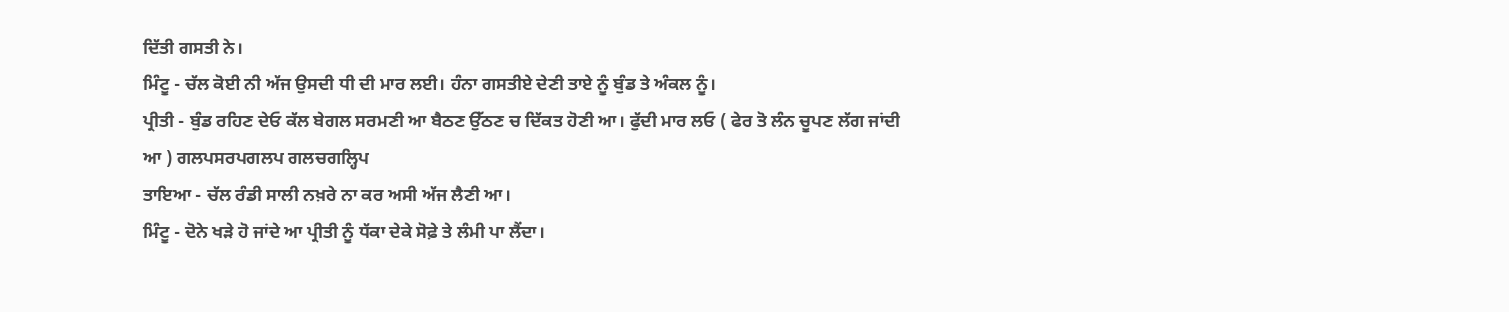ਦਿੱਤੀ ਗਸਤੀ ਨੇ।
ਮਿੰਟੂ - ਚੱਲ ਕੋਈ ਨੀ ਅੱਜ ਉਸਦੀ ਧੀ ਦੀ ਮਾਰ ਲਈ। ਹੰਨਾ ਗਸਤੀਏ ਦੇਣੀ ਤਾਏ ਨੂੰ ਬੁੰਡ ਤੇ ਅੰਕਲ ਨੂੰ।
ਪ੍ਰੀਤੀ - ਬੁੰਡ ਰਹਿਣ ਦੇਓ ਕੱਲ ਬੇਗਲ ਸਰਮਣੀ ਆ ਬੈਠਣ ਉੱਠਣ ਚ ਦਿੱਕਤ ਹੋਣੀ ਆ। ਫੁੱਦੀ ਮਾਰ ਲਓ ( ਫੇਰ ਤੋ ਲੰਨ ਚੂਪਣ ਲੱਗ ਜਾਂਦੀ ਆ ) ਗਲਪਸਰਪਗਲਪ ਗਲਚਗਲ੍ਹਿਪ
ਤਾਇਆ - ਚੱਲ ਰੰਡੀ ਸਾਲੀ ਨਖ਼ਰੇ ਨਾ ਕਰ ਅਸੀ ਅੱਜ ਲੈਣੀ ਆ।
ਮਿੰਟੂ - ਦੋਨੇ ਖੜੇ ਹੋ ਜਾਂਦੇ ਆ ਪ੍ਰੀਤੀ ਨੂੰ ਧੱਕਾ ਦੇਕੇ ਸੋਫ਼ੇ ਤੇ ਲੰਮੀ ਪਾ ਲੈਂਦਾ।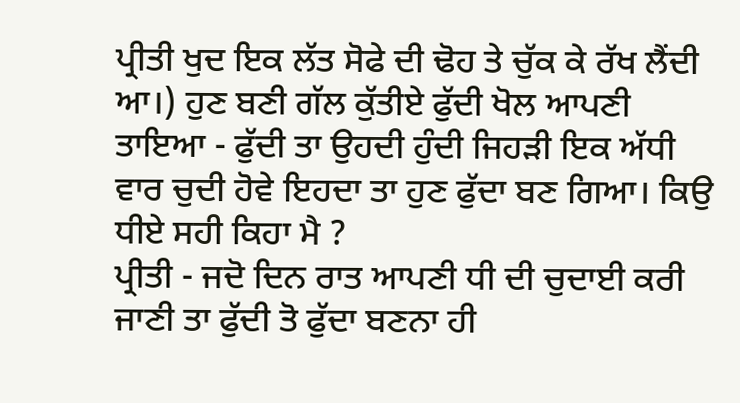ਪ੍ਰੀਤੀ ਖੁਦ ਇਕ ਲੱਤ ਸੋਫੇ ਦੀ ਢੋਹ ਤੇ ਚੁੱਕ ਕੇ ਰੱਖ ਲੈਂਦੀ ਆ।) ਹੁਣ ਬਣੀ ਗੱਲ ਕੁੱਤੀਏ ਫੁੱਦੀ ਖੋਲ ਆਪਣੀ
ਤਾਇਆ - ਫੁੱਦੀ ਤਾ ਉਹਦੀ ਹੁੰਦੀ ਜਿਹੜੀ ਇਕ ਅੱਧੀ ਵਾਰ ਚੁਦੀ ਹੋਵੇ ਇਹਦਾ ਤਾ ਹੁਣ ਫੁੱਦਾ ਬਣ ਗਿਆ। ਕਿਉ ਧੀਏ ਸਹੀ ਕਿਹਾ ਮੈ ?
ਪ੍ਰੀਤੀ - ਜਦੋ ਦਿਨ ਰਾਤ ਆਪਣੀ ਧੀ ਦੀ ਚੁਦਾਈ ਕਰੀ ਜਾਣੀ ਤਾ ਫੁੱਦੀ ਤੋ ਫੁੱਦਾ ਬਣਨਾ ਹੀ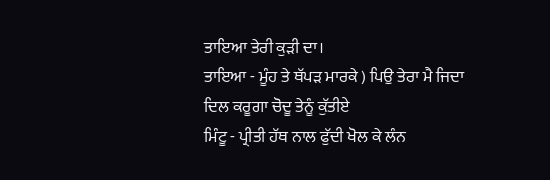ਤਾਇਆ ਤੇਰੀ ਕੁੜੀ ਦਾ।
ਤਾਇਆ - ਮੂੰਹ ਤੇ ਥੱਪੜ ਮਾਰਕੇ ) ਪਿਉ ਤੇਰਾ ਮੈ ਜਿਦਾ ਦਿਲ ਕਰੂਗਾ ਚੋਦੂ ਤੇਨੂੰ ਕੁੱਤੀਏ
ਮਿੰਟੂ - ਪ੍ਰੀਤੀ ਹੱਥ ਨਾਲ ਫੁੱਦੀ ਖੋਲ ਕੇ ਲੰਨ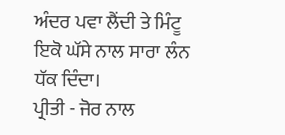ਅੰਦਰ ਪਵਾ ਲੈਂਦੀ ਤੇ ਮਿੰਟੂ ਇਕੋ ਘੱਸੇ ਨਾਲ ਸਾਰਾ ਲੰਨ ਧੱਕ ਦਿੰਦਾ।
ਪ੍ਰੀਤੀ - ਜੋਰ ਨਾਲ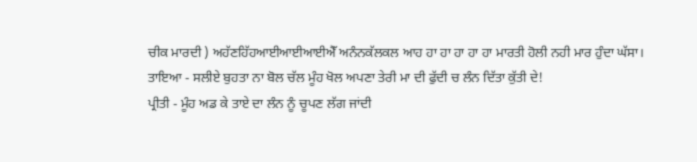ਚੀਕ ਮਾਰਦੀ ) ਅਹੱਣਹਿੱਹਆਈਆਈਆਈਐੱ ਅਨੰਨਕੱਲਕਲ ਆਹ ਹਾ ਹਾ ਹਾ ਹਾ ਹਾ ਮਾਰਤੀ ਹੋਲੀ ਨਹੀ ਮਾਰ ਹੁੰਦਾ ਘੱਸਾ।
ਤਾਇਆ - ਸਲੀਏ ਬੁਹਤਾ ਨਾ ਬੋਲ ਚੱਲ ਮੂੰਹ ਖੋਲ ਅਪਣਾ ਤੇਰੀ ਮਾ ਦੀ ਫੁੱਦੀ ਚ ਲੰਨ ਦਿੱਤਾ ਕੁੱਤੀ ਦੇ!
ਪ੍ਰੀਤੀ - ਮੂੰਹ ਅਡ ਕੇ ਤਾਏ ਦਾ ਲੰਨ ਨੂੰ ਚੂਪਣ ਲੱਗ ਜਾਂਦੀ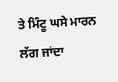ਤੇ ਮਿੰਟੂ ਘਸੇ ਮਾਰਨ ਲੱਗ ਜਾਂਦਾ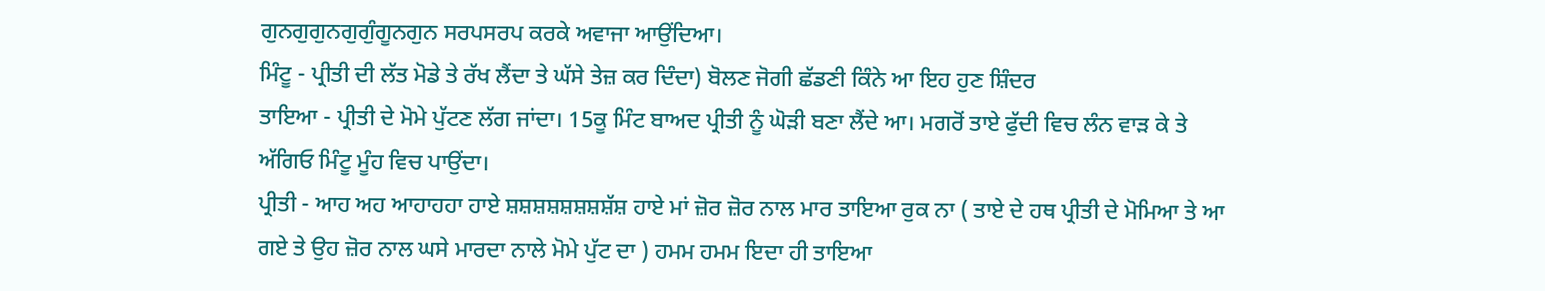ਗੁਨਗੁਗੁਨਗੁਗੁੰਗੂਨਗੁਨ ਸਰਪਸਰਪ ਕਰਕੇ ਅਵਾਜਾ ਆਉਂਦਿਆ।
ਮਿੰਟੂ - ਪ੍ਰੀਤੀ ਦੀ ਲੱਤ ਮੋਡੇ ਤੇ ਰੱਖ ਲੈਂਦਾ ਤੇ ਘੱਸੇ ਤੇਜ਼ ਕਰ ਦਿੰਦਾ) ਬੋਲਣ ਜੋਗੀ ਛੱਡਣੀ ਕਿੰਨੇ ਆ ਇਹ ਹੁਣ ਸ਼ਿੰਦਰ
ਤਾਇਆ - ਪ੍ਰੀਤੀ ਦੇ ਮੋਮੇ ਪੁੱਟਣ ਲੱਗ ਜਾਂਦਾ। 15ਕੂ ਮਿੰਟ ਬਾਅਦ ਪ੍ਰੀਤੀ ਨੂੰ ਘੋੜੀ ਬਣਾ ਲੈਂਦੇ ਆ। ਮਗਰੋਂ ਤਾਏ ਫੁੱਦੀ ਵਿਚ ਲੰਨ ਵਾੜ ਕੇ ਤੇ ਅੱਗਿਓ ਮਿੰਟੂ ਮੂੰਹ ਵਿਚ ਪਾਉਂਦਾ।
ਪ੍ਰੀਤੀ - ਆਹ ਅਹ ਆਹਾਹਹਾ ਹਾਏ ਸ਼ਸ਼ਸ਼ਸ਼ਸ਼ਸ਼ਸ਼ਸ਼ੱਸ਼ ਹਾਏ ਮਾਂ ਜ਼ੋਰ ਜ਼ੋਰ ਨਾਲ ਮਾਰ ਤਾਇਆ ਰੁਕ ਨਾ ( ਤਾਏ ਦੇ ਹਥ ਪ੍ਰੀਤੀ ਦੇ ਮੋਮਿਆ ਤੇ ਆ ਗਏ ਤੇ ਉਹ ਜ਼ੋਰ ਨਾਲ ਘਸੇ ਮਾਰਦਾ ਨਾਲੇ ਮੋਮੇ ਪੁੱਟ ਦਾ ) ਹਮਮ ਹਮਮ ਇਦਾ ਹੀ ਤਾਇਆ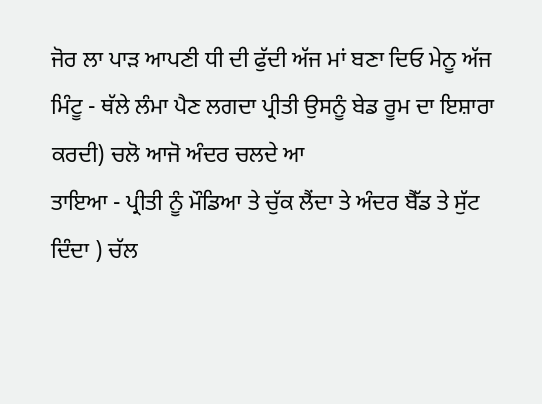ਜੋਰ ਲਾ ਪਾੜ ਆਪਣੀ ਧੀ ਦੀ ਫੁੱਦੀ ਅੱਜ ਮਾਂ ਬਣਾ ਦਿਓ ਮੇਨੂ ਅੱਜ
ਮਿੰਟੂ - ਥੱਲੇ ਲੰਮਾ ਪੈਣ ਲਗਦਾ ਪ੍ਰੀਤੀ ਉਸਨੂੰ ਬੇਡ ਰੂਮ ਦਾ ਇਸ਼ਾਰਾ ਕਰਦੀ) ਚਲੋ ਆਜੋ ਅੰਦਰ ਚਲਦੇ ਆ
ਤਾਇਆ - ਪ੍ਰੀਤੀ ਨੂੰ ਮੌਡਿਆ ਤੇ ਚੁੱਕ ਲੈਂਦਾ ਤੇ ਅੰਦਰ ਬੈੱਡ ਤੇ ਸੁੱਟ ਦਿੰਦਾ ) ਚੱਲ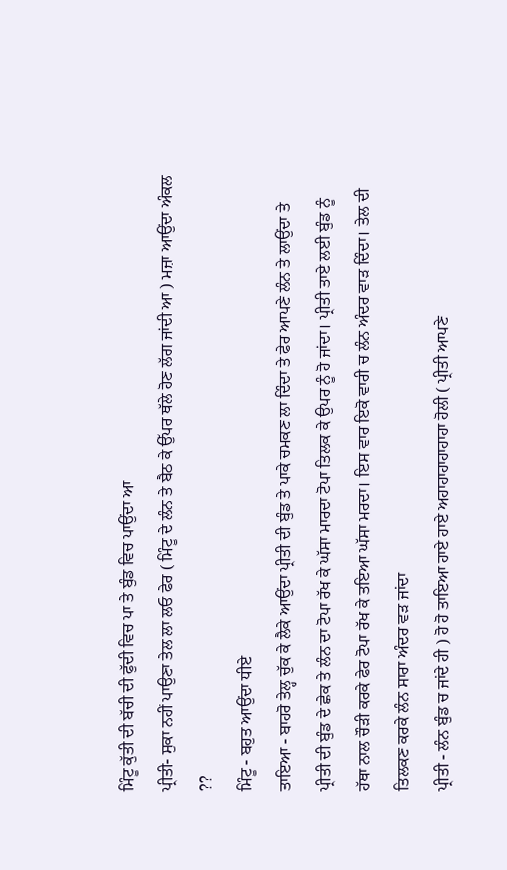ਮਿੰਟੂ ਕੁੱਤੀ ਦੀ ਬੱਚੀ ਦੀ ਫੁੱਦੀ ਵਿਚ ਪਾ ਤੇ ਬੁੰਡ ਵਿਚ ਪਾਉਂਦਾ ਆ
ਪ੍ਰੀਤੀ- ਸੁਕਾ ਨਹੀਂ ਪਾਉਣਾ ਤੇਲ ਲਾ ਲਓ ਫੇਰ ( ਮਿੰਟੂ ਦੇ ਲੰਨ ਤੇ ਬੈਠ ਕੇ ਉੱਪਰ ਥੱਲੇ ਹੋਣ ਲੱਗ ਜਾਂਦੀ ਆ ) ਮਜ਼ਾ ਆਉਂਦਾ ਅੰਕਲ ??
ਮਿੰਟੂ - ਬਹੁਤ ਆਉਂਦਾ ਧੀਏ
ਤਾਇਆ - ਬਾਹਰੋ ਤੇਲ੍ਹ ਚੁੱਕ ਕੇ ਲੈਕੇ ਆਉਂਦਾ ਪ੍ਰੀਤੀ ਦੀ ਬੁੰਡ ਤੇ ਪਾਕੇ ਚਮਕਣ ਲਾ ਦਿੰਦਾ ਤੇ ਫੇਰ ਆਪਣੇ ਲੰਨ ਤੇ ਲਾਉਂਦਾ ਤੇ ਪ੍ਰੀਤੀ ਦੀ ਬੁੰਡ ਦੇ ਛੇਕ ਤੇ ਲੰਨ ਦਾ ਟੋਪਾ ਰੱਖ ਕੇ ਘੱਸਾ ਮਾਰਦਾ ਟੋਪਾ ਤਿਲਕ ਕੇ ਉਪਰ ਨੂੰ ਹੋ ਜਾਂਦਾ। ਪ੍ਰੀਤੀ ਤਾਏ ਲਈ ਬੁੰਡ ਨੂੰ ਹੱਥਾ ਨਾਲ ਚੌੜੀ ਕਰਕੇ ਫੇਰ ਟੋਪਾ ਰੱਖ ਕੇ ਤਇਆ ਘੱਸਾ ਮਰਦਾ। ਇਸ ਵਾਰ ਇਕੋ ਵਾਰੀ ਚ ਲੰਨ ਅੰਦਰ ਵਾੜ ਦਿੰਦਾ। ਤੇਲ ਦੀ ਤਿਲਕਣ ਕਰਕੇ ਲੰਨ ਸਾਰਾ ਅੰਦਰ ਵੜ ਜਾਂਦਾ
ਪ੍ਰੀਤੀ - ਲੰਨ ਬੁੰਡ ਚ ਜਾਂਦੇ ਹੀ ) ਹੋ ਹੋ ਤਾਇਆ ਹਾਏ ਹਾਏ ਅਹਾਹਾਹਾਹਾਹਾਹਾ ਹੋਲੀ ( ਪ੍ਰੀਤੀ ਆਪਣੇ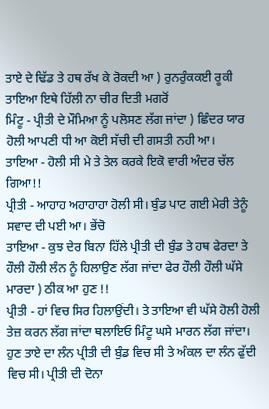ਤਾਏ ਦੇ ਢਿੱਡ ਤੇ ਹਥ ਰੱਖ ਕੇ ਰੋਕਦੀ ਆ ) ਰੁਨਰੁੰਕਕਈ ਰੂਕੀ ਤਾਇਆ ਇਥੇ ਹਿੱਲੀ ਨਾ ਚੀਰ ਦਿਤੀ ਮਗਰੋਂ
ਮਿੰਟੂ - ਪ੍ਰੀਤੀ ਦੇ ਮੌਮਿਆ ਨੂੰ ਪਲੋਸਣ ਲੱਗ ਜਾਂਦਾ ) ਛਿੰਦਰ ਯਾਰ ਹੋਲੀ ਆਪਣੀ ਧੀ ਆ ਕੋਈ ਸੱਚੀ ਦੀ ਗਸਤੀ ਨਹੀ ਆ।
ਤਾਇਆ - ਹੋਲੀ ਸੀ ਮੇ ਤੇ ਤੇਲ ਕਰਕੇ ਇਕੋ ਵਾਰੀ ਅੰਦਰ ਚੱਲ ਗਿਆ!!
ਪ੍ਰੀਤੀ - ਆਹਾਹ ਅਹਾਹਾਹਾ ਹੋਲੀ ਸੀ। ਬੁੰਡ ਪਾਟ ਗਈ ਮੇਰੀ ਤੇਨੂੰ ਸਵਾਦ ਦੀ ਪਈ ਆ। ਭੇਂਚੋ
ਤਾਇਆ - ਕੁਝ ਦੇਰ ਬਿਨਾ ਹਿੱਲੇ ਪ੍ਰੀਤੀ ਦੀ ਬੁੰਡ ਤੇ ਹਥ ਫੇਰਦਾ ਤੇ ਹੌਲੀ ਹੌਲੀ ਲੰਨ ਨੂੰ ਹਿਲਾਉਣ ਲੱਗ ਜਾਂਦਾ ਫੇਰ ਹੌਲੀ ਹੌਲੀ ਘੱਸੇ ਮਾਰਦਾ ) ਠੀਕ ਆ ਹੁਣ !!
ਪ੍ਰੀਤੀ - ਹਾਂ ਵਿਚ ਸਿਰ ਹਿਲਾਉਂਦੀ। ਤੇ ਤਾਇਆ ਵੀ ਘੱਸੇ ਹੋਲੀ ਹੋਲੀ ਤੇਜ਼ ਕਰਨ ਲੱਗ ਜਾਂਦਾ ਥਲਾਇਓ ਮਿੰਟੂ ਘਸੇ ਮਾਰਨ ਲੱਗ ਜਾਂਦਾ। ਹੁਣ ਤਾਏ ਦਾ ਲੰਨ ਪ੍ਰੀਤੀ ਦੀ ਬੁੰਡ ਵਿਚ ਸੀ ਤੇ ਅੰਕਲ ਦਾ ਲੰਨ ਫੁੱਦੀ ਵਿਚ ਸੀ। ਪ੍ਰੀਤੀ ਦੀ ਦੋਨਾ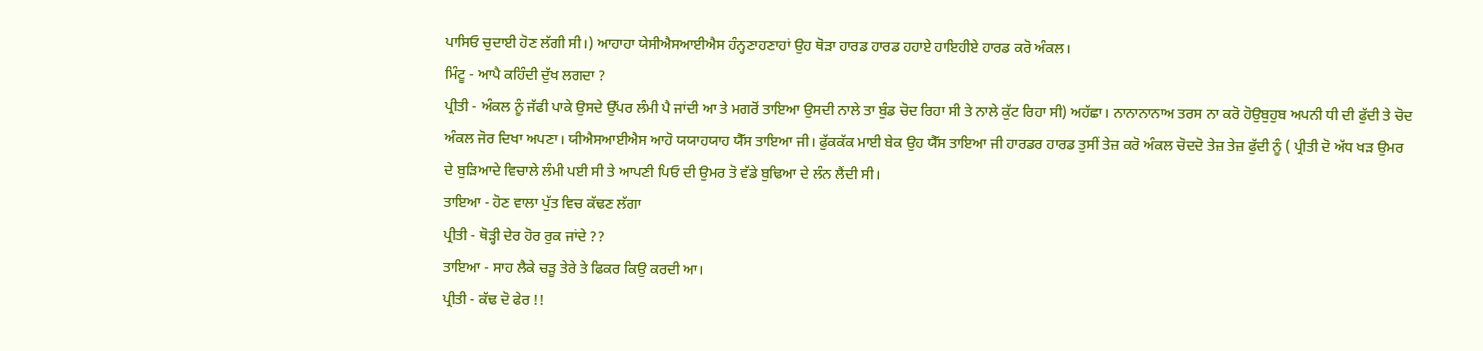ਪਾਸਿਓ ਚੁਦਾਈ ਹੋਣ ਲੱਗੀ ਸੀ।) ਆਹਾਹਾ ਯੇਸੀਐਸਆਈਐਸ ਹੰਨ੍ਹਣਾਹਣਾਹਾਂ ਉਹ ਥੋੜਾ ਹਾਰਡ ਹਾਰਡ ਹਹਾਏ ਹਾਇਹੀਏ ਹਾਰਡ ਕਰੋ ਅੰਕਲ।
ਮਿੰਟੂ - ਆਪੈ ਕਹਿੰਦੀ ਦੁੱਖ ਲਗਦਾ ?
ਪ੍ਰੀਤੀ - ਅੰਕਲ ਨੂੰ ਜੱਫੀ ਪਾਕੇ ਉਸਦੇ ਉੱਪਰ ਲੰਮੀ ਪੈ ਜਾਂਦੀ ਆ ਤੇ ਮਗਰੋਂ ਤਾਇਆ ਉਸਦੀ ਨਾਲੇ ਤਾ ਬੁੰਡ ਚੋਦ ਰਿਹਾ ਸੀ ਤੇ ਨਾਲੇ ਕੁੱਟ ਰਿਹਾ ਸੀ) ਅਹੱਛਾ। ਨਾਨਾਨਾਨਾਅ ਤਰਸ ਨਾ ਕਰੋ ਹੋਉਬੁਹੁਬ ਅਪਨੀ ਧੀ ਦੀ ਫੁੱਦੀ ਤੇ ਚੋਦ ਅੰਕਲ ਜੋਰ ਦਿਖਾ ਅਪਣਾ। ਯੀਐਸਆਈਐਸ ਆਹੋ ਯਯਾਹਯਾਹ ਯੈੱਸ ਤਾਇਆ ਜੀ। ਫੁੱਕਕੱਕ ਮਾਈ ਬੇਕ ਉਹ ਯੈੱਸ ਤਾਇਆ ਜੀ ਹਾਰਡਰ ਹਾਰਡ ਤੁਸੀਂ ਤੇਜ਼ ਕਰੋ ਅੰਕਲ ਚੋਦਦੋ ਤੇਜ਼ ਤੇਜ਼ ਫੁੱਦੀ ਨੂੰ ( ਪ੍ਰੀਤੀ ਦੋ ਅੱਧ ਖੜ ਉਮਰ ਦੇ ਬੁੜਿਆਦੇ ਵਿਚਾਲੇ ਲੰਮੀ ਪਈ ਸੀ ਤੇ ਆਪਣੀ ਪਿਓ ਦੀ ਉਮਰ ਤੋ ਵੱਡੇ ਬੁਢਿਆ ਦੇ ਲੰਨ ਲੈਂਦੀ ਸੀ।
ਤਾਇਆ - ਹੋਣ ਵਾਲਾ ਪੁੱਤ ਵਿਚ ਕੱਢਣ ਲੱਗਾ
ਪ੍ਰੀਤੀ - ਥੋੜ੍ਹੀ ਦੇਰ ਹੋਰ ਰੁਕ ਜਾਂਦੇ ??
ਤਾਇਆ - ਸਾਹ ਲੈਕੇ ਚੜੂ ਤੇਰੇ ਤੇ ਫਿਕਰ ਕਿਉ ਕਰਦੀ ਆ।
ਪ੍ਰੀਤੀ - ਕੱਢ ਦੋ ਫੇਰ !!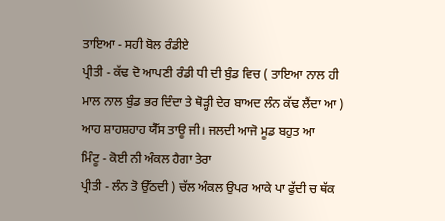ਤਾਇਆ - ਸਹੀ ਬੋਲ ਰੰਡੀਏ
ਪ੍ਰੀਤੀ - ਕੱਢ ਦੋ ਆਪਣੀ ਰੰਡੀ ਧੀ ਦੀ ਬੁੰਡ ਵਿਚ ( ਤਾਇਆ ਨਾਲ ਹੀ ਮਾਲ ਨਾਲ ਬੁੰਡ ਭਰ ਦਿੰਦਾ ਤੇ ਥੋੜ੍ਹੀ ਦੇਰ ਬਾਅਦ ਲੰਨ ਕੱਢ ਲੈਂਦਾ ਆ ) ਆਹ ਸ਼ਾਹਸ਼ਹਾਹ ਯੈੱਸ ਤਾਊ ਜੀ। ਜਲਦੀ ਆਜੋ ਮੂਡ ਬਹੁਤ ਆ
ਮਿੰਟੂ - ਕੋਈ ਨੀ ਅੰਕਲ ਹੈਗਾ ਤੇਰਾ
ਪ੍ਰੀਤੀ - ਲੰਨ ਤੋ ਉੱਠਦੀ ) ਚੱਲ ਅੰਕਲ ਉਪਰ ਆਕੇ ਪਾ ਫੁੱਦੀ ਚ ਥੱਕ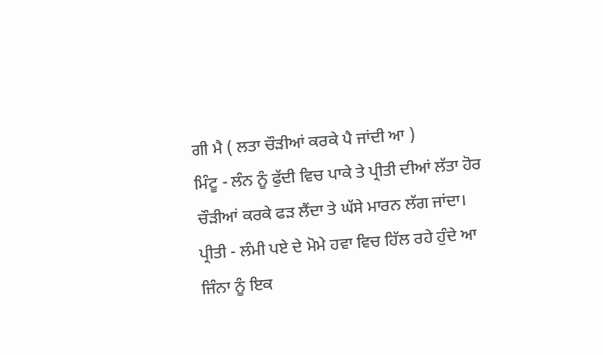ਗੀ ਮੈ ( ਲਤਾ ਚੌੜੀਆਂ ਕਰਕੇ ਪੈ ਜਾਂਦੀ ਆ )
ਮਿੰਟੂ - ਲੰਨ ਨੂੰ ਫੁੱਦੀ ਵਿਚ ਪਾਕੇ ਤੇ ਪ੍ਰੀਤੀ ਦੀਆਂ ਲੱਤਾ ਹੋਰ ਚੌੜੀਆਂ ਕਰਕੇ ਫੜ ਲੈਂਦਾ ਤੇ ਘੱਸੇ ਮਾਰਨ ਲੱਗ ਜਾਂਦਾ।
ਪ੍ਰੀਤੀ - ਲੰਮੀ ਪਏ ਦੇ ਮੋਮੇ ਹਵਾ ਵਿਚ ਹਿੱਲ ਰਹੇ ਹੁੰਦੇ ਆ ਜਿੰਨਾ ਨੂੰ ਇਕ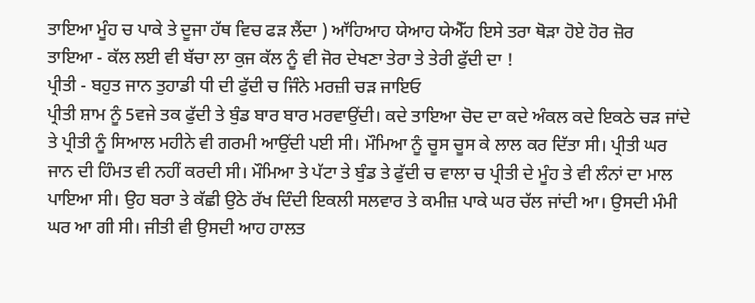ਤਾਇਆ ਮੂੰਹ ਚ ਪਾਕੇ ਤੇ ਦੂਜਾ ਹੱਥ ਵਿਚ ਫੜ ਲੈਂਦਾ ) ਆੱਹਿਆਹ ਯੇਆਹ ਯੇਐੱਹ ਇਸੇ ਤਰਾ ਥੋੜਾ ਹੋਏ ਹੋਰ ਜ਼ੋਰ
ਤਾਇਆ - ਕੱਲ ਲਈ ਵੀ ਬੱਚਾ ਲਾ ਕੁਜ ਕੱਲ ਨੂੰ ਵੀ ਜੋਰ ਦੇਖਣਾ ਤੇਰਾ ਤੇ ਤੇਰੀ ਫੁੱਦੀ ਦਾ !
ਪ੍ਰੀਤੀ - ਬਹੁਤ ਜਾਨ ਤੁਹਾਡੀ ਧੀ ਦੀ ਫੁੱਦੀ ਚ ਜਿੰਨੇ ਮਰਜ਼ੀ ਚੜ ਜਾਇਓ
ਪ੍ਰੀਤੀ ਸ਼ਾਮ ਨੂੰ 5ਵਜੇ ਤਕ ਫੁੱਦੀ ਤੇ ਬੁੰਡ ਬਾਰ ਬਾਰ ਮਰਵਾਉਂਦੀ। ਕਦੇ ਤਾਇਆ ਚੋਦ ਦਾ ਕਦੇ ਅੰਕਲ ਕਦੇ ਇਕਠੇ ਚੜ ਜਾਂਦੇ ਤੇ ਪ੍ਰੀਤੀ ਨੂੰ ਸਿਆਲ ਮਹੀਨੇ ਵੀ ਗਰਮੀ ਆਉਂਦੀ ਪਈ ਸੀ। ਮੌਮਿਆ ਨੂੰ ਚੂਸ ਚੂਸ ਕੇ ਲਾਲ ਕਰ ਦਿੱਤਾ ਸੀ। ਪ੍ਰੀਤੀ ਘਰ ਜਾਨ ਦੀ ਹਿੰਮਤ ਵੀ ਨਹੀਂ ਕਰਦੀ ਸੀ। ਮੌਮਿਆ ਤੇ ਪੱਟਾ ਤੇ ਬੁੰਡ ਤੇ ਫੁੱਦੀ ਚ ਵਾਲਾ ਚ ਪ੍ਰੀਤੀ ਦੇ ਮੂੰਹ ਤੇ ਵੀ ਲੰਨਾਂ ਦਾ ਮਾਲ ਪਾਇਆ ਸੀ। ਉਹ ਬਰਾ ਤੇ ਕੱਛੀ ਉਠੇ ਰੱਖ ਦਿੰਦੀ ਇਕਲੀ ਸਲਵਾਰ ਤੇ ਕਮੀਜ਼ ਪਾਕੇ ਘਰ ਚੱਲ ਜਾਂਦੀ ਆ। ਉਸਦੀ ਮੰਮੀ ਘਰ ਆ ਗੀ ਸੀ। ਜੀਤੀ ਵੀ ਉਸਦੀ ਆਹ ਹਾਲਤ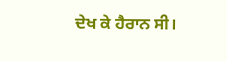ਦੇਖ ਕੇ ਹੈਰਾਨ ਸੀ।